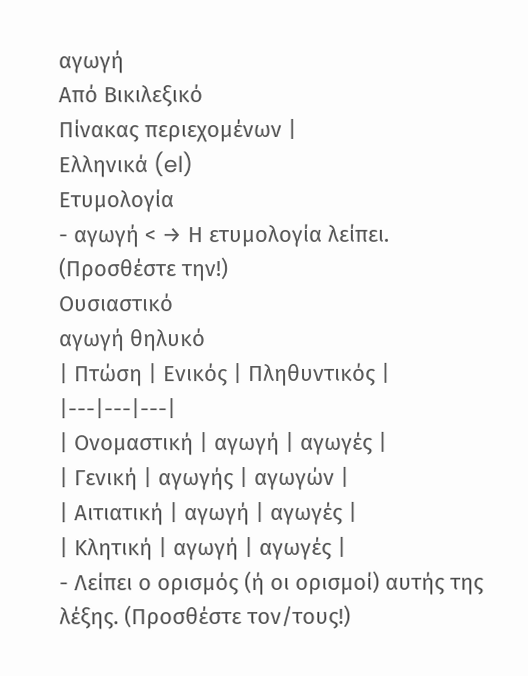αγωγή
Από Βικιλεξικό
Πίνακας περιεχομένων |
Ελληνικά (el)
Ετυμολογία
- αγωγή < → Η ετυμολογία λείπει. (Προσθέστε την!)
Ουσιαστικό
αγωγή θηλυκό
| Πτώση | Ενικός | Πληθυντικός |
|---|---|---|
| Ονομαστική | αγωγή | αγωγές |
| Γενική | αγωγής | αγωγών |
| Αιτιατική | αγωγή | αγωγές |
| Κλητική | αγωγή | αγωγές |
- Λείπει ο ορισμός (ή οι ορισμοί) αυτής της λέξης. (Προσθέστε τον/τους!)